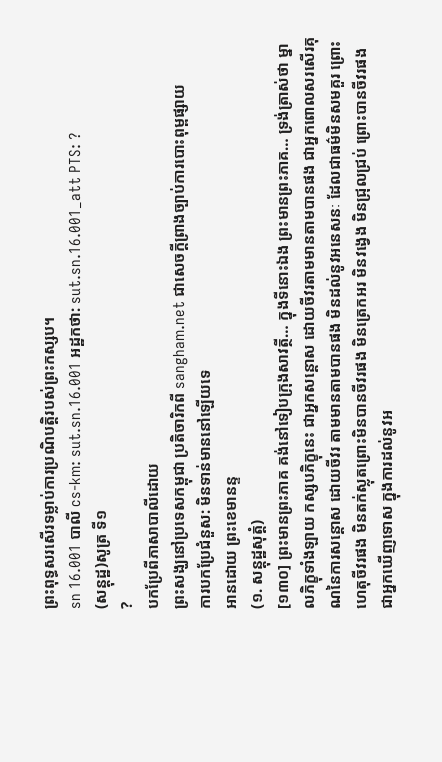ព្រះពុទ្ធសរសើរទម្លាប់ការប្រណិបត្តិរបស់ព្រះកស្សប។
sn 16.001 បាលី cs-km: sut.sn.16.001 អដ្ឋកថា: sut.sn.16.001_att PTS: ?
(សន្តុដ្ឋ)សូត្រ ទី១
?
បកប្រែពីភាសាបាលីដោយ
ព្រះសង្ឃនៅប្រទេសកម្ពុជា ប្រតិចារិកពី sangham.net ជាសេចក្តីព្រាងច្បាប់ការបោះពុម្ពផ្សាយ
ការបកប្រែជំនួស: មិនទាន់មាននៅឡើយទេ
អានដោយ ព្រះខេមានន្ទ
(១. សន្តុដ្ឋសុត្តំ)
[១៣០] ព្រះមានព្រះភាគ គង់នៅទៀបក្រុងសាវត្ថី… ក្នុងទីនោះឯង ព្រះមានព្រះភាគ… ទ្រង់ត្រាស់ថា ម្នាលភិក្ខុទាំងឡាយ កស្សបភិក្ខុនេះ ជាអ្នកសន្តោស ដោយចីវរតាមមានតាមបានផង ជាអ្នកពោលសរសើរគុណនៃការសន្តោស ដោយចីវរ តាមមានតាមបានផង មិនដល់នូវអនេសនៈ ដែលជាធម៌មិនសមគួរ ព្រោះហេតុចីវរផង មិនតក់ស្លុតព្រោះមិនបានចីវរផង មិនត្រេកអរ មិនវង្វេង មិនជ្រុលជ្រប់ ព្រោះបានចីវរផង ជាអ្នកឃើញទោស ក្នុងការដល់នូវអ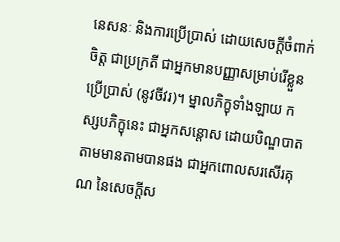នេសនៈ និងការប្រើប្រាស់ ដោយសេចក្តីចំពាក់ចិត្ត ជាប្រក្រតី ជាអ្នកមានបញ្ញាសម្រាប់រើខ្លួន ប្រើប្រាស់ (នូវចីវរ)។ ម្នាលភិក្ខុទាំងឡាយ កស្សបភិក្ខុនេះ ជាអ្នកសន្តោស ដោយបិណ្ឌបាត តាមមានតាមបានផង ជាអ្នកពោលសរសើរគុណ នៃសេចក្តីស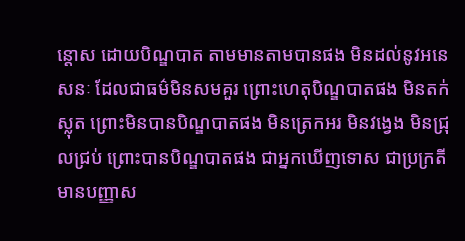ន្តោស ដោយបិណ្ឌបាត តាមមានតាមបានផង មិនដល់នូវអនេសនៈ ដែលជាធម៌មិនសមគួរ ព្រោះហេតុបិណ្ឌបាតផង មិនតក់ស្លុត ព្រោះមិនបានបិណ្ឌបាតផង មិនត្រេកអរ មិនវង្វេង មិនជ្រុលជ្រប់ ព្រោះបានបិណ្ឌបាតផង ជាអ្នកឃើញទោស ជាប្រក្រតី មានបញ្ញាស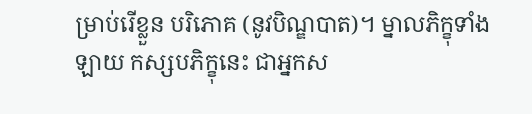ម្រាប់រើខ្លួន បរិភោគ (នូវបិណ្ឌបាត)។ ម្នាលភិក្ខុទាំងឡាយ កស្សបភិក្ខុនេះ ជាអ្នកស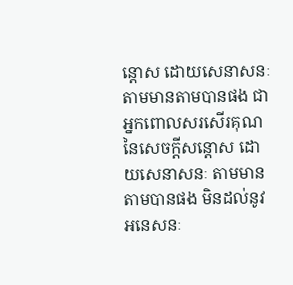ន្តោស ដោយសេនាសនៈ តាមមានតាមបានផង ជាអ្នកពោលសរសើរគុណ នៃសេចក្តីសន្តោស ដោយសេនាសនៈ តាមមានតាមបានផង មិនដល់នូវអនេសនៈ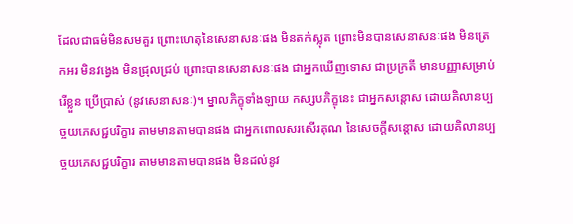ដែលជាធម៌មិនសមគួរ ព្រោះហេតុនៃសេនាសនៈផង មិនតក់ស្លុត ព្រោះមិនបានសេនាសនៈផង មិនត្រេកអរ មិនវង្វេង មិនជ្រុលជ្រប់ ព្រោះបានសេនាសនៈផង ជាអ្នកឃើញទោស ជាប្រក្រតី មានបញ្ញាសម្រាប់រើខ្លួន ប្រើប្រាស់ (នូវសេនាសនៈ)។ ម្នាលភិក្ខុទាំងឡាយ កស្សបភិក្ខុនេះ ជាអ្នកសន្តោស ដោយគិលានប្បច្ចយភេសជ្ជបរិក្ខារ តាមមានតាមបានផង ជាអ្នកពោលសរសើរគុណ នៃសេចក្តីសន្តោស ដោយគិលានប្បច្ចយភេសជ្ជបរិក្ខារ តាមមានតាមបានផង មិនដល់នូវ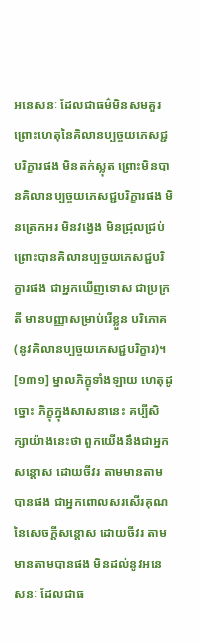អនេសនៈ ដែលជាធម៌មិនសមគួរ ព្រោះហេតុនៃគិលានប្បច្ចយភេសជ្ជបរិក្ខារផង មិនតក់ស្លុត ព្រោះមិនបានគិលានប្បច្ចយភេសជ្ជបរិក្ខារផង មិនត្រេកអរ មិនវង្វេង មិនជ្រុលជ្រប់ ព្រោះបានគិលានប្បច្ចយភេសជ្ជបរិក្ខារផង ជាអ្នកឃើញទោស ជាប្រក្រតី មានបញ្ញាសម្រាប់រើខ្លួន បរិភោគ (នូវគិលានប្បច្ចយភេសជ្ជបរិក្ខារ)។
[១៣១] ម្នាលភិក្ខុទាំងឡាយ ហេតុដូច្នោះ ភិក្ខុក្នុងសាសនានេះ គប្បីសិក្សាយ៉ាងនេះថា ពួកយើងនឹងជាអ្នកសន្តោស ដោយចីវរ តាមមានតាមបានផង ជាអ្នកពោលសរសើរគុណ នៃសេចក្តីសន្តោស ដោយចីវរ តាមមានតាមបានផង មិនដល់នូវអនេសនៈ ដែលជាធ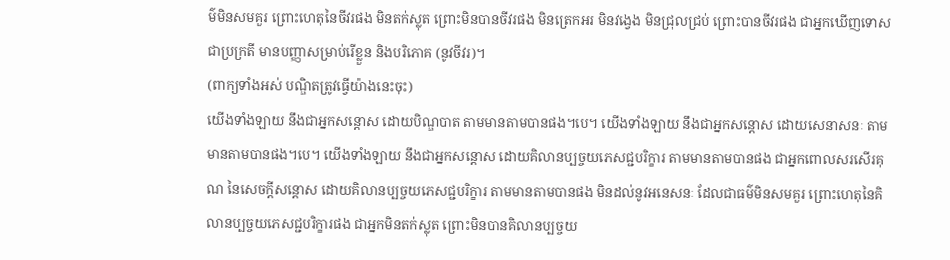ម៌មិនសមគួរ ព្រោះហេតុនៃចីវរផង មិនតក់ស្លុត ព្រោះមិនបានចីវរផង មិនត្រេកអរ មិនវង្វេង មិនជ្រុលជ្រប់ ព្រោះបានចីវរផង ជាអ្នកឃើញទោស ជាប្រក្រតី មានបញ្ញាសម្រាប់រើខ្លួន និងបរិភោគ (នូវចីវរ)។
(ពាក្យទាំងអស់ បណ្ឌិតត្រូវធ្វើយ៉ាងនេះចុះ)
យើងទាំងឡាយ នឹងជាអ្នកសន្តោស ដោយបិណ្ឌបាត តាមមានតាមបានផង។បេ។ យើងទាំងឡាយ នឹងជាអ្នកសន្តោស ដោយសេនាសនៈ តាមមានតាមបានផង។បេ។ យើងទាំងឡាយ នឹងជាអ្នកសន្តោស ដោយគិលានប្បច្ចយភេសជ្ជបរិក្ខារ តាមមានតាមបានផង ជាអ្នកពោលសរសើរគុណ នៃសេចក្តីសន្តោស ដោយគិលានប្បច្ចយភេសជ្ជបរិក្ខារ តាមមានតាមបានផង មិនដល់នូវអនេសនៈ ដែលជាធម៌មិនសមគួរ ព្រោះហេតុនៃគិលានប្បច្ចយភេសជ្ជបរិក្ខារផង ជាអ្នកមិនតក់ស្លុត ព្រោះមិនបានគិលានប្បច្ចយ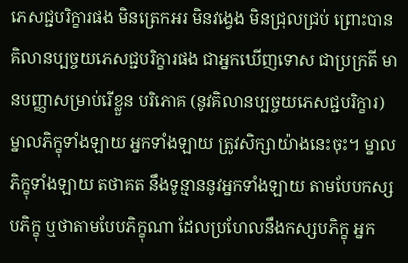ភេសជ្ជបរិក្ខារផង មិនត្រេកអរ មិនវង្វេង មិនជ្រុលជ្រប់ ព្រោះបានគិលានប្បច្ចយភេសជ្ជបរិក្ខារផង ជាអ្នកឃើញទោស ជាប្រក្រតី មានបញ្ញាសម្រាប់រើខ្លួន បរិភោគ (នូវគិលានប្បច្ចយភេសជ្ជបរិក្ខារ) ម្នាលភិក្ខុទាំងឡាយ អ្នកទាំងឡាយ ត្រូវសិក្សាយ៉ាងនេះចុះ។ ម្នាលភិក្ខុទាំងឡាយ តថាគត នឹងទូន្មាននូវអ្នកទាំងឡាយ តាមបែបកស្សបភិក្ខុ ឬថាតាមបែបភិក្ខុណា ដែលប្រហែលនឹងកស្សបភិក្ខុ អ្នក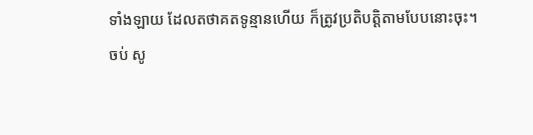ទាំងឡាយ ដែលតថាគតទូន្មានហើយ ក៏ត្រូវប្រតិបត្តិតាមបែបនោះចុះ។
ចប់ សូ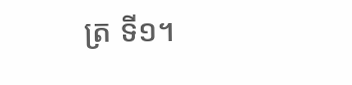ត្រ ទី១។